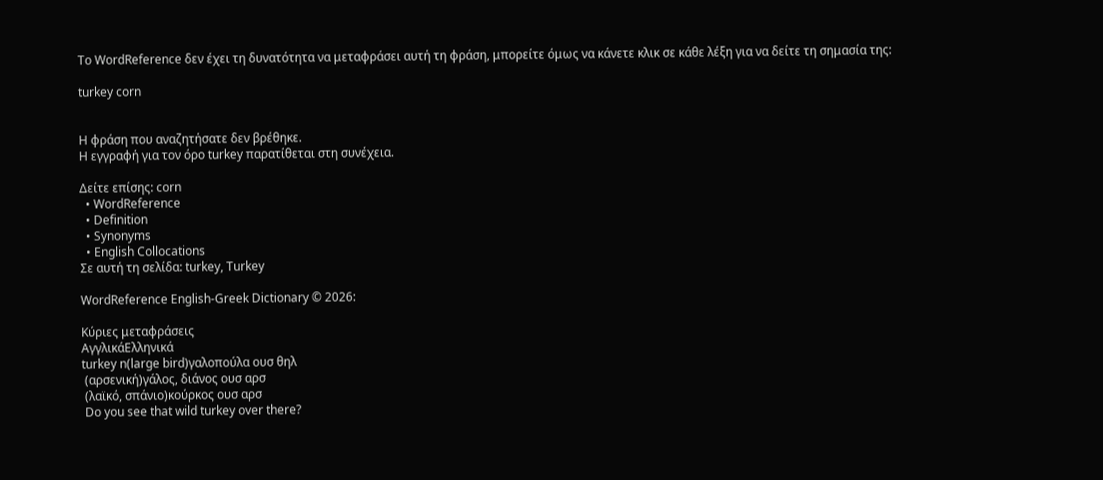Το WordReference δεν έχει τη δυνατότητα να μεταφράσει αυτή τη φράση, μπορείτε όμως να κάνετε κλικ σε κάθε λέξη για να δείτε τη σημασία της:

turkey corn


Η φράση που αναζητήσατε δεν βρέθηκε.
Η εγγραφή για τον όρο turkey παρατίθεται στη συνέχεια.

Δείτε επίσης: corn
  • WordReference
  • Definition
  • Synonyms
  • English Collocations
Σε αυτή τη σελίδα: turkey, Turkey

WordReference English-Greek Dictionary © 2026:

Κύριες μεταφράσεις
ΑγγλικάΕλληνικά
turkey n(large bird)γαλοπούλα ουσ θηλ
 (αρσενική)γάλος, διάνος ουσ αρσ
 (λαϊκό, σπάνιο)κούρκος ουσ αρσ
 Do you see that wild turkey over there?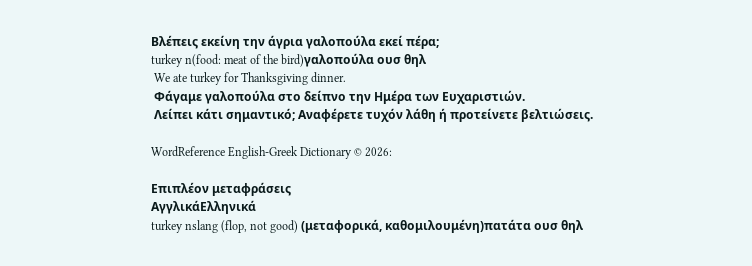Βλέπεις εκείνη την άγρια γαλοπούλα εκεί πέρα;
turkey n(food: meat of the bird)γαλοπούλα ουσ θηλ
 We ate turkey for Thanksgiving dinner.
 Φάγαμε γαλοπούλα στο δείπνο την Ημέρα των Ευχαριστιών.
 Λείπει κάτι σημαντικό; Αναφέρετε τυχόν λάθη ή προτείνετε βελτιώσεις.

WordReference English-Greek Dictionary © 2026:

Επιπλέον μεταφράσεις
ΑγγλικάΕλληνικά
turkey nslang (flop, not good) (μεταφορικά, καθομιλουμένη)πατάτα ουσ θηλ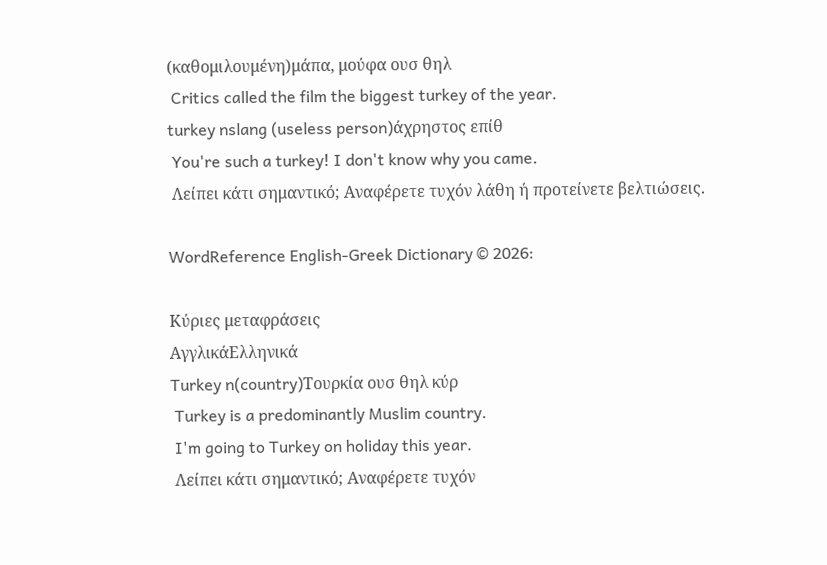(καθομιλουμένη)μάπα, μούφα ουσ θηλ
 Critics called the film the biggest turkey of the year.
turkey nslang (useless person)άχρηστος επίθ
 You're such a turkey! I don't know why you came.
 Λείπει κάτι σημαντικό; Αναφέρετε τυχόν λάθη ή προτείνετε βελτιώσεις.

WordReference English-Greek Dictionary © 2026:

Κύριες μεταφράσεις
ΑγγλικάΕλληνικά
Turkey n(country)Τουρκία ουσ θηλ κύρ
 Turkey is a predominantly Muslim country.
 I'm going to Turkey on holiday this year.
 Λείπει κάτι σημαντικό; Αναφέρετε τυχόν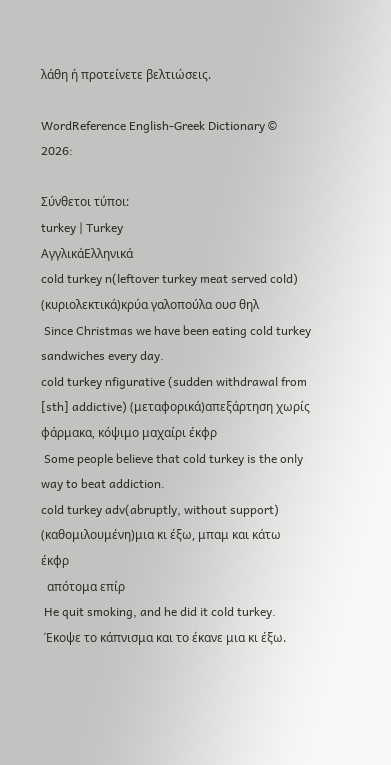λάθη ή προτείνετε βελτιώσεις.

WordReference English-Greek Dictionary © 2026:

Σύνθετοι τύποι:
turkey | Turkey
ΑγγλικάΕλληνικά
cold turkey n(leftover turkey meat served cold) (κυριολεκτικά)κρύα γαλοπούλα ουσ θηλ
 Since Christmas we have been eating cold turkey sandwiches every day.
cold turkey nfigurative (sudden withdrawal from [sth] addictive) (μεταφορικά)απεξάρτηση χωρίς φάρμακα, κόψιμο μαχαίρι έκφρ
 Some people believe that cold turkey is the only way to beat addiction.
cold turkey adv(abruptly, without support) (καθομιλουμένη)μια κι έξω, μπαμ και κάτω έκφρ
  απότομα επίρ
 He quit smoking, and he did it cold turkey.
 Έκοψε το κάπνισμα και το έκανε μια κι έξω.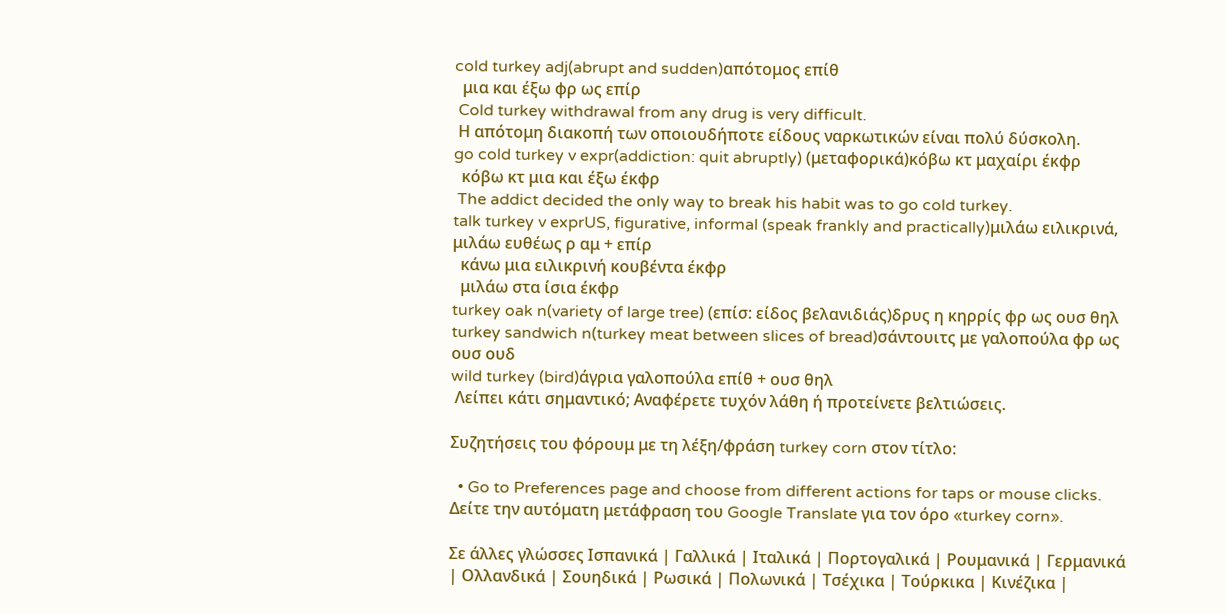cold turkey adj(abrupt and sudden)απότομος επίθ
  μια και έξω φρ ως επίρ
 Cold turkey withdrawal from any drug is very difficult.
 Η απότομη διακοπή των οποιουδήποτε είδους ναρκωτικών είναι πολύ δύσκολη.
go cold turkey v expr(addiction: quit abruptly) (μεταφορικά)κόβω κτ μαχαίρι έκφρ
  κόβω κτ μια και έξω έκφρ
 The addict decided the only way to break his habit was to go cold turkey.
talk turkey v exprUS, figurative, informal (speak frankly and practically)μιλάω ειλικρινά, μιλάω ευθέως ρ αμ + επίρ
  κάνω μια ειλικρινή κουβέντα έκφρ
  μιλάω στα ίσια έκφρ
turkey oak n(variety of large tree) (επίσ: είδος βελανιδιάς)δρυς η κηρρίς φρ ως ουσ θηλ
turkey sandwich n(turkey meat between slices of bread)σάντουιτς με γαλοπούλα φρ ως ουσ ουδ
wild turkey (bird)άγρια γαλοπούλα επίθ + ουσ θηλ
 Λείπει κάτι σημαντικό; Αναφέρετε τυχόν λάθη ή προτείνετε βελτιώσεις.

Συζητήσεις του φόρουμ με τη λέξη/φράση turkey corn στον τίτλο:

  • Go to Preferences page and choose from different actions for taps or mouse clicks.
Δείτε την αυτόματη μετάφραση του Google Translate για τον όρο «turkey corn».

Σε άλλες γλώσσες Ισπανικά | Γαλλικά | Ιταλικά | Πορτογαλικά | Ρουμανικά | Γερμανικά | Ολλανδικά | Σουηδικά | Ρωσικά | Πολωνικά | Τσέχικα | Τούρκικα | Κινέζικα |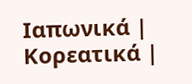Ιαπωνικά | Κορεατικά |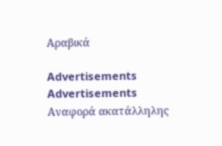Αραβικά

Advertisements
Advertisements
Αναφορά ακατάλληλης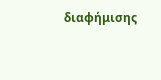διαφήμισης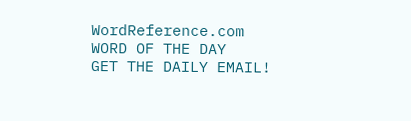WordReference.com
WORD OF THE DAY
GET THE DAILY EMAIL!